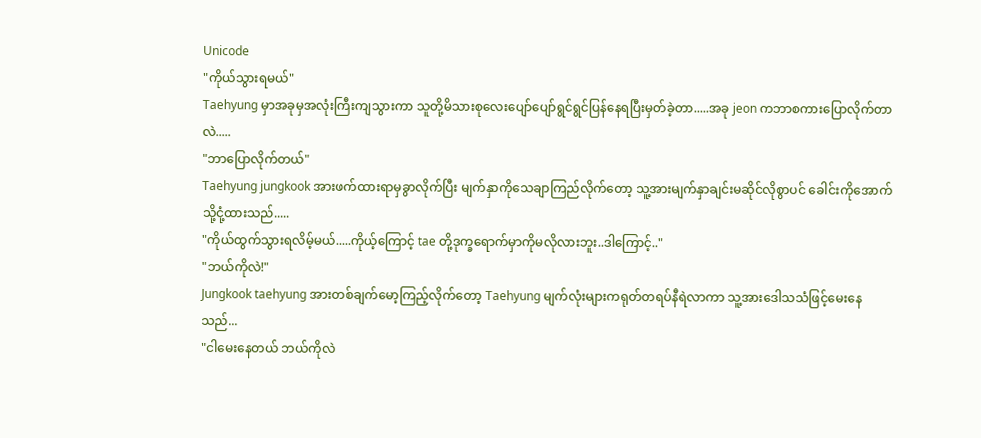Unicode
"ကိုယ်သွားရမယ်"
Taehyung မှာအခုမှအလုံးကြီးကျသွားကာ သူတို့မိသားစုလေးပျော်ပျော်ရွင်ရွင်ပြန်နေရပြီးမှတ်ခဲ့တာ.....အခု jeon ကဘာစကားပြောလိုက်တာလဲ.....
"ဘာပြောလိုက်တယ်"
Taehyung jungkook အားဖက်ထားရာမှခွာလိုက်ပြီး မျက်နှာကိုသေချာကြည်လိုက်တော့ သူ့အားမျက်နှာချင်းမဆိုင်လိုစွာပင် ခေါင်းကိုအောက်သို့ငုံ့ထားသည်.....
"ကိုယ်ထွက်သွားရလိမ့်မယ်.....ကိုယ့်ကြောင့် tae တို့ဒုက္ခရောက်မှာကိုမလိုလားဘူး..ဒါကြောင့်.."
"ဘယ်ကိုလဲ!"
Jungkook taehyung အားတစ်ချက်မော့ကြည့်လိုက်တော့ Taehyung မျက်လုံးများကရုတ်တရပ်နီရဲလာကာ သူ့အားဒေါသသံဖြင့်မေးနေသည်...
"ငါမေးနေတယ် ဘယ်ကိုလဲ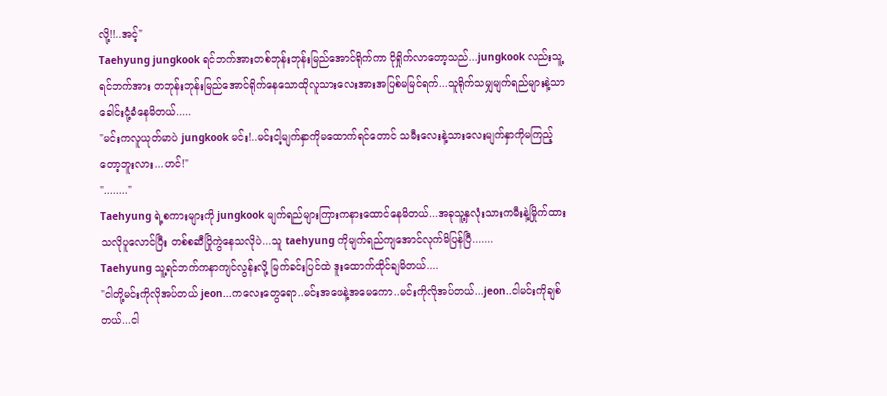လို့!!..အင့်"
Taehyung jungkook ရင်ဘက်အားတစ်ဘုန်းဘုန်းမြည်အောင်ရိုက်ကာ ငိုရှိုက်လာတော့သည်...jungkook လည်းသူ့ရင်ဘက်အား တဘုန်းဘုန်းမြည်အောင်ရိုက်နေသောထိုလူသားလေးအားအပြစ်မမြင်ရက်...သူရိုက်သမျှမျက်ရည်များနဲ့သာခေါင်းငုံ့ခံနေမိတယ်.....
"မင်းကလူယုတ်မာပဲ jungkook မင်း!..မင်းငါ့မျက်နှာကိုမထောက်ရင်တောင် သမီးလေးနဲ့သားလေးမျက်နှာကိုမကြည့်တော့ဘူးလား...ဟင်!"
"........"
Taehyung ရဲ့စကားများကို jungkook မျက်ရည်များကြားကနားထောင်နေမိတယ်...အခုသူ့နှလုံးသားကမီးနဲ့မြိုက်ထားသလိုပူလောင်ပြီး တစ်စဆီပြိုကွဲနေသလိုပဲ...သူ taehyung ကိုမျက်ရည်ကျအောင်လုက်မိပြန်ပြီ.......
Taehyung သူ့ရင်ဘက်ကနာကျင်လွန်းလို့ မြက်ခင်းပြင်ထဲ ဒူးထောက်ထိုင်ချမိတယ်....
"ငါတို့မင်းကိုလိုအပ်တယ် jeon...ကလေးတွေရော..မင်းအဖေနဲ့အမေကော..မင်းကိုလိုအပ်တယ်...jeon..ငါမင်းကိုချစ်တယ်...ငါ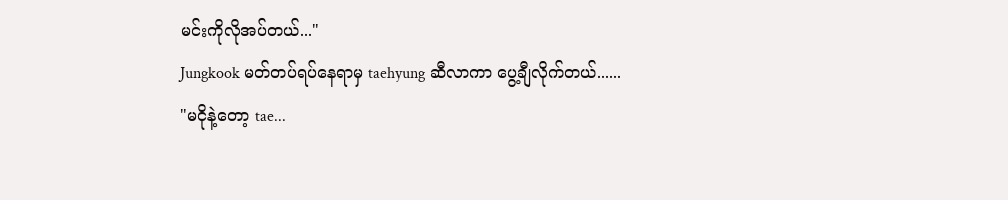မင်းကိုလိုအပ်တယ်..."
Jungkook မတ်တပ်ရပ်နေရာမှ taehyung ဆီလာကာ ပွေ့ချီလိုက်တယ်......
"မငိုနဲ့တော့ tae...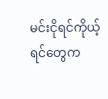မင်းငိုရင်ကိုယ့်ရင်တွေက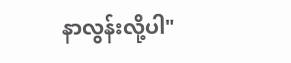နာလွန်းလို့ပါ"